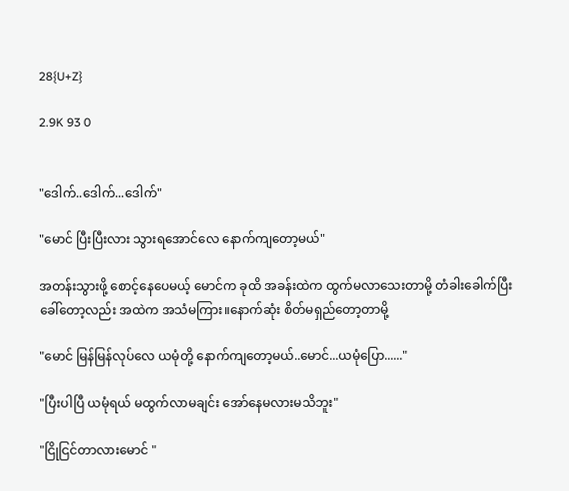28{U+Z}

2.9K 93 0


"ဒေါက်..ဒေါက်...ဒေါက်"

"မောင် ပြီးပြီးလား သွားရအောင်လေ နောက်ကျတော့မယ်"

အတန်းသွားဖို့ စောင့်နေပေမယ့် မောင်က ခုထိ အခန်းထဲက ထွက်မလာသေးတာမို့ တံခါးခေါက်ပြီး ခေါ်တော့လည်း အထဲက အသံမကြား။နောက်ဆုံး စိတ်မရှည်တော့တာမို့

"မောင် မြန်မြန်လုပ်လေ ယမုံတို့ နောက်ကျတော့မယ်..မောင်...ယမုံပြော......"

"ပြီးပါပြီ ယမုံရယ် မထွက်လာမချင်း အော်နေမလားမသိဘူး"

"ငြိုငြင်တာလားမောင် "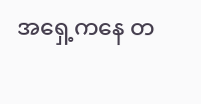အရှေ့ကနေ တ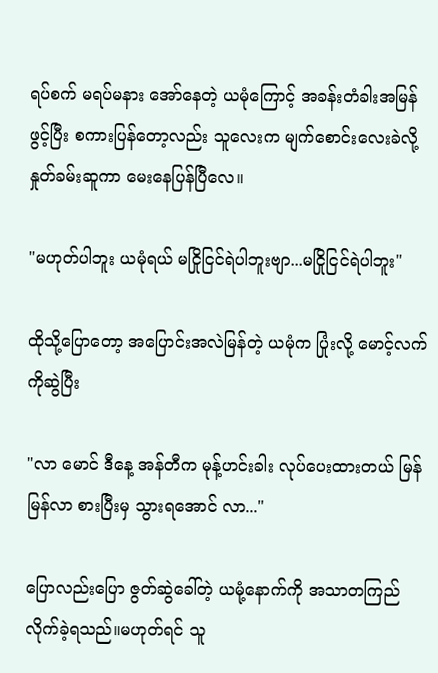ရပ်စက် မရပ်မနား အော်နေတဲ့ ယမုံကြောင့် အခန်းတံခါးအမြန်ဖွင့်ပြီး စကားပြန်တော့လည်း သူလေးက မျက်စောင်းလေးခဲလို့ နှုတ်ခမ်းဆူကာ မေးနေပြန်ပြီလေ။

"မဟုတ်ပါဘူး ယမုံရယ် မငြိုငြင်ရဲပါဘူးဗျာ...မငြိုငြင်ရဲပါဘူး"

ထိုသို့ပြောတော့ အပြောင်းအလဲမြန်တဲ့ ယမုံက ပြုံးလို့ မောင့်လက်ကိုဆွဲပြီး

"လာ မောင် ဒီနေ့ အန်တီက မုန့်ဟင်းခါး လုပ်ပေးထားတယ် မြန်မြန်လာ စားပြီးမှ သွားရအောင် လာ..."

ပြောလည်းပြော ဇွတ်ဆွဲခေါ်တဲ့ ယမုံ့နောက်ကို အသာတကြည် လိုက်ခဲ့ရသည်။မဟုတ်ရင် သူ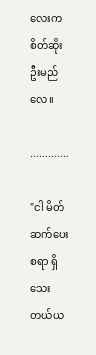လေးက စိတ်ဆိုးဦးမည်လေ။

.............

"ငါ မိတ်ဆက်ပေးစရာ ရှိသေးတယ်ယ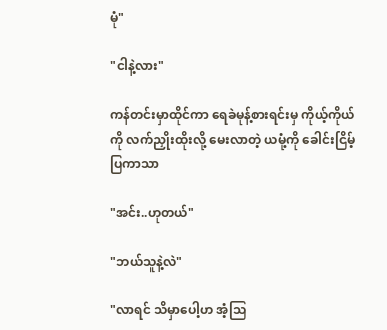မုံ"

"ငါနဲ့လား"

ကန်တင်းမှာထိုင်ကာ ရေခဲမုန့်စားရင်းမှ ကိုယ့်ကိုယ်ကို လက်ညှိုးထိုးလို့ မေးလာတဲ့ ယမုံ့ကို ခေါင်းငြိမ့်ပြကာသာ

"အင်း..ဟုတယ်"

"ဘယ်သူနဲ့လဲ"

"လာရင် သိမှာပေါ့ဟ အံ့သြ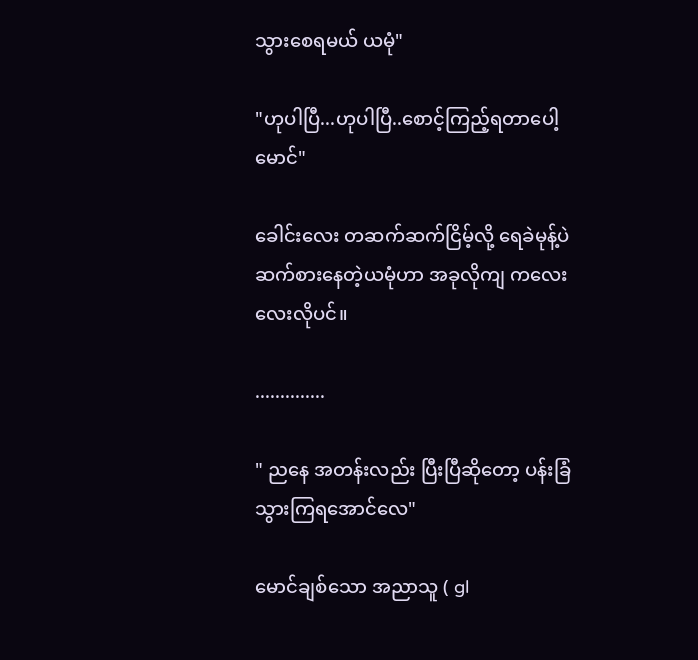သွားစေရမယ် ယမုံ"

"ဟုပါပြီ...ဟုပါပြီ..စောင့်ကြည့်ရတာပေါ့ မောင်"

ခေါင်းလေး တဆက်ဆက်ငြိမ့်လို့ ရေခဲမုန့်ပဲ ဆက်စားနေတဲ့ယမုံဟာ အခုလိုကျ ကလေးလေးလိုပင်။

..............

" ညနေ အတန်းလည်း ပြီးပြီဆိုတော့ ပန်းခြံသွားကြရအောင်လေ"

မောင်ချစ်သော အညာသူ ( gl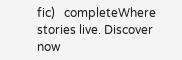fic)   completeWhere stories live. Discover now